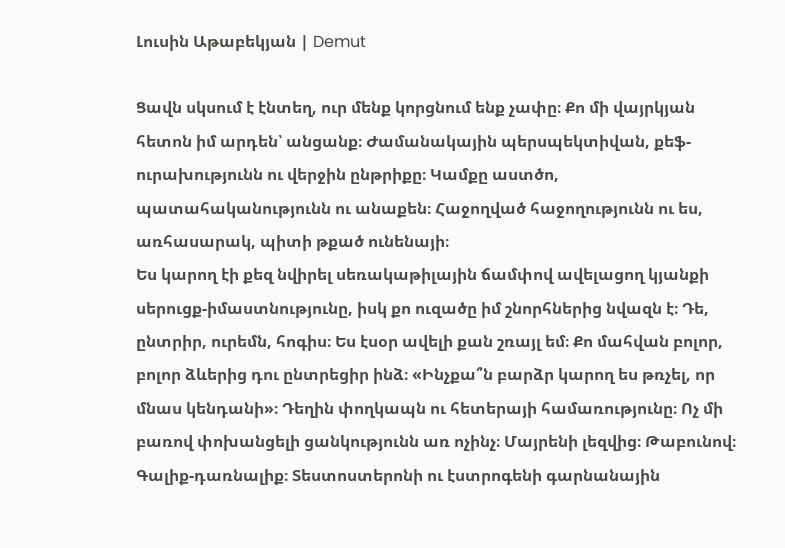Լուսին Աթաբեկյան | Demut

Ցավն սկսում է էնտեղ, ուր մենք կորցնում ենք չափը։ Քո մի վայրկյան հետոն իմ արդեն՝ անցանք։ Ժամանակային պերսպեկտիվան, քեֆ-ուրախությունն ու վերջին ընթրիքը։ Կամքը աստծո, պատահականությունն ու անաքեն։ Հաջողված հաջողությունն ու ես, առհասարակ, պիտի թքած ունենայի։
Ես կարող էի քեզ նվիրել սեռակաթիլային ճամփով ավելացող կյանքի սերուցք-իմաստնությունը, իսկ քո ուզածը իմ շնորհներից նվազն է։ Դե, ընտրիր, ուրեմն, հոգիս։ Ես էսօր ավելի քան շռայլ եմ։ Քո մահվան բոլոր, բոլոր ձևերից դու ընտրեցիր ինձ։ «Ինչքա՞ն բարձր կարող ես թռչել, որ մնաս կենդանի»։ Դեղին փողկապն ու հետերայի համառությունը։ Ոչ մի բառով փոխանցելի ցանկությունն առ ոչինչ։ Մայրենի լեզվից։ Թաբունով։ Գալիք-դառնալիք։ Տեստոստերոնի ու էստրոգենի գարնանային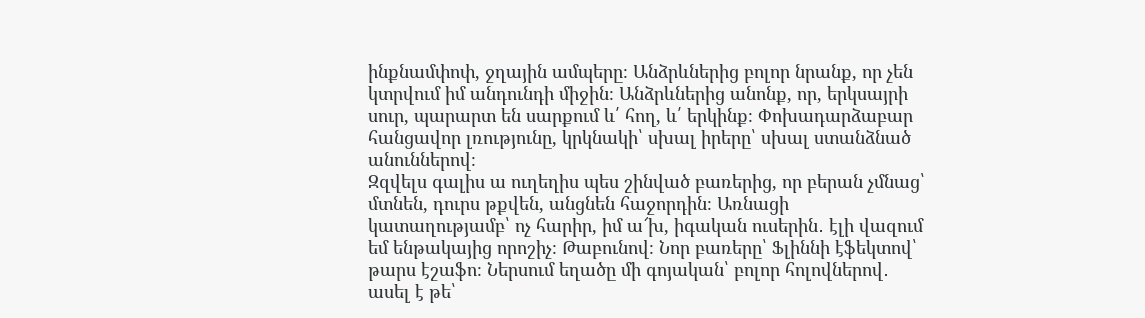ինքնամփոփ, ջղային ամպերը։ Անձրևներից բոլոր նրանք, որ չեն կտրվում իմ անդունդի միջին։ Անձրևներից անոնք, որ, երկսայրի սուր, պարարտ են սարքում և՛ հող, և՛ երկինք։ Փոխադարձաբար հանցավոր լռությունը, կրկնակի՝ սխալ իրերը՝ սխալ ստանձնած անուններով։
Զզվելս գալիս ա ուղեղիս պես շինված բառերից, որ բերան չմնաց՝ մտնեն, դուրս թքվեն, անցնեն հաջորդին։ Առնացի կատաղությամբ՝ ոչ հարիր, իմ ա՜խ, իգական ուսերին․ էլի վազում եմ ենթակայից որոշիչ։ Թաբունով։ Նոր բառերը՝ Ֆլիննի էֆեկտով՝ թարս էշաֆո։ Ներսում եղածը մի գոյական՝ բոլոր հոլովներով․ ասել է թե՝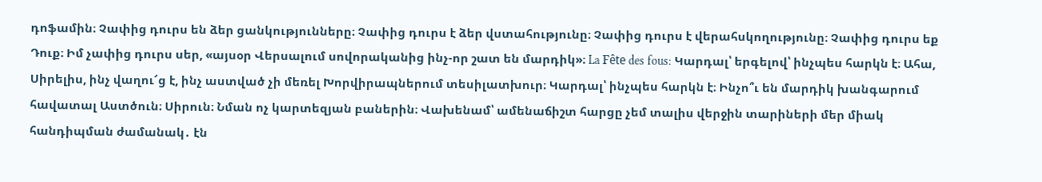դոֆամին։ Չափից դուրս են ձեր ցանկությունները։ Չափից դուրս է ձեր վստահությունը։ Չափից դուրս է վերահսկողությունը։ Չափից դուրս եք Դուք։ Իմ չափից դուրս սեր, «այսօր Վերսալում սովորականից ինչ-որ շատ են մարդիկ»։ La Fête des fous: Կարդալ՝ երգելով՝ ինչպես հարկն է։ Ահա, Սիրելիս, ինչ վաղու՜ց է, ինչ աստված չի մեռել Խորվիրապներում տեսիլատխուր։ Կարդալ՝ ինչպես հարկն է։ Ինչո՞ւ են մարդիկ խանգարում հավատալ Աստծուն։ Սիրուն։ Նման ոչ կարտեզյան բաներին։ Վախենամ՝ ամենաճիշտ հարցը չեմ տալիս վերջին տարիների մեր միակ հանդիպման ժամանակ․ էն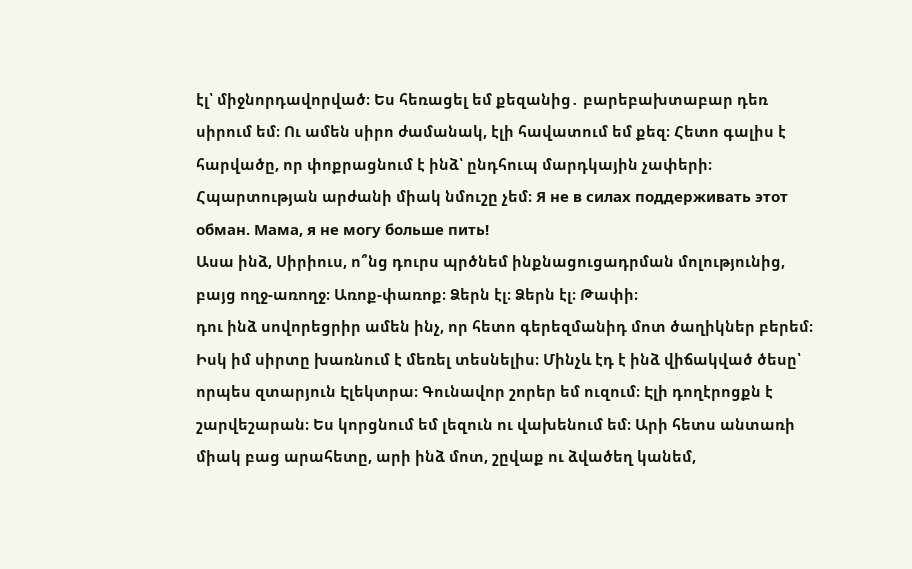էլ՝ միջնորդավորված։ Ես հեռացել եմ քեզանից․ բարեբախտաբար դեռ սիրում եմ։ Ու ամեն սիրո ժամանակ, էլի հավատում եմ քեզ։ Հետո գալիս է հարվածը, որ փոքրացնում է ինձ՝ ընդհուպ մարդկային չափերի։ Հպարտության արժանի միակ նմուշը չեմ։ Я не в силах поддерживать этот обман. Мама, я не могу больше пить!
Ասա ինձ, Սիրիուս, ո՞նց դուրս պրծնեմ ինքնացուցադրման մոլությունից, բայց ողջ-առողջ։ Առոք-փառոք։ Ձերն էլ։ Ձերն էլ։ Թափի։
դու ինձ սովորեցրիր ամեն ինչ, որ հետո գերեզմանիդ մոտ ծաղիկներ բերեմ։ Իսկ իմ սիրտը խառնում է մեռել տեսնելիս։ Մինչև էդ է ինձ վիճակված ծեսը՝ որպես զտարյուն Էլեկտրա։ Գունավոր շորեր եմ ուզում։ Էլի դողէրոցքն է շարվեշարան։ Ես կորցնում եմ լեզուն ու վախենում եմ։ Արի հետս անտառի միակ բաց արահետը, արի ինձ մոտ, շըվաք ու ձվածեղ կանեմ,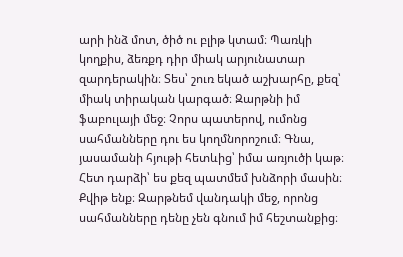արի ինձ մոտ, ծիծ ու բլիթ կտամ։ Պառկի կողքիս, ձեռքդ դիր միակ արյունատար զարդերակին։ Տես՝ շուռ եկած աշխարհը, քեզ՝ միակ տիրական կարգած։ Զարթնի իմ ֆաբուլայի մեջ։ Չորս պատերով, ումոնց սահմանները դու ես կողմնորոշում։ Գնա, յասամանի հյութի հետևից՝ իմա առյուծի կաթ։ Հետ դարձի՝ ես քեզ պատմեմ խնձորի մասին։ Քվիթ ենք։ Զարթնեմ վանդակի մեջ, որոնց սահմանները դենը չեն գնում իմ հեշտանքից։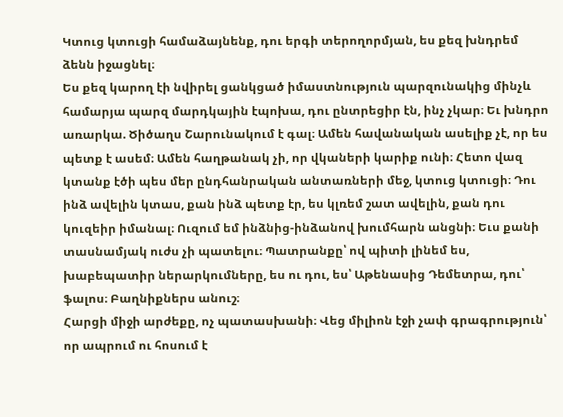Կտուց կտուցի համաձայնենք, դու երգի տերողորմյան, ես քեզ խնդրեմ ձենն իջացնել։
Ես քեզ կարող էի նվիրել ցանկցած իմաստնություն պարզունակից մինչև համարյա պարզ մարդկային էպոխա, դու ընտրեցիր էն, ինչ չկար։ Եւ խնդրո առարկա. Ծիծաղս Շարունակում է գալ։ Ամեն հավանական ասելիք չէ, որ ես պետք է ասեմ։ Ամեն հաղթանակ չի, որ վկաների կարիք ունի։ Հետո վազ կտանք էծի պես մեր ընդհանրական անտառների մեջ, կտուց կտուցի։ Դու ինձ ավելին կտաս, քան ինձ պետք էր, ես կլռեմ շատ ավելին, քան դու կուզեիր իմանալ։ Ուզում եմ ինձնից-ինձանով խումհարն անցնի։ Եւս քանի տասնամյակ ուժս չի պատելու։ Պատրանքը՝ ով պիտի լինեմ ես, խաբեպատիր ներարկումները, ես ու դու, ես՝ Աթենասից Դեմետրա, դու՝ ֆալոս։ Բաղնիքներս անուշ։
Հարցի միջի արժեքը, ոչ պատասխանի։ Վեց միլիոն էջի չափ գրագրություն՝ որ ապրում ու հոսում է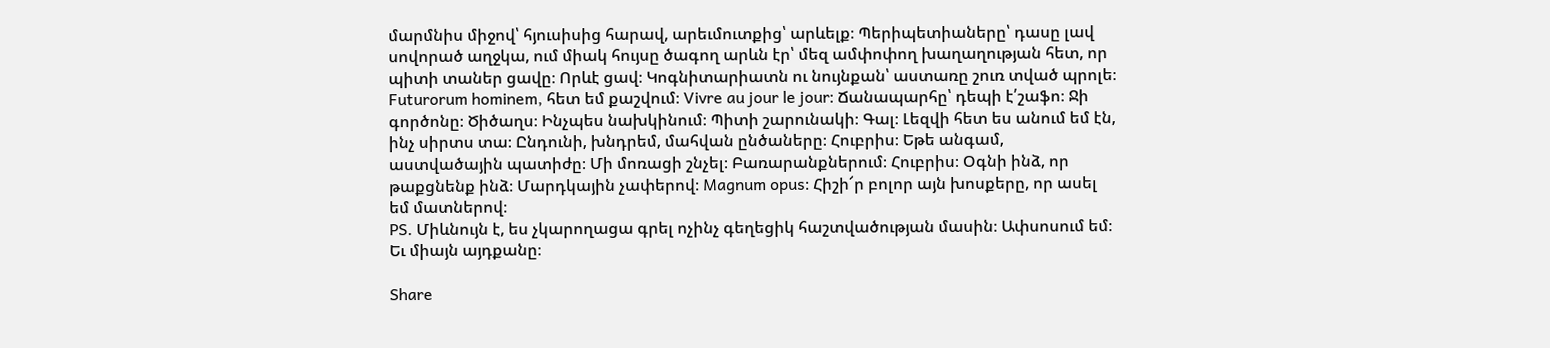մարմնիս միջով՝ հյուսիսից հարավ, արեւմուտքից՝ արևելք։ Պերիպետիաները՝ դասը լավ սովորած աղջկա, ում միակ հույսը ծագող արևն էր՝ մեզ ամփոփող խաղաղության հետ, որ պիտի տաներ ցավը։ Որևէ ցավ։ Կոգնիտարիատն ու նույնքան՝ աստառը շուռ տված պրոլե։ Futurorum hominem, հետ եմ քաշվում։ Vivre au jour le jour։ Ճանապարհը՝ դեպի է՛շաֆո։ Ջի գործոնը։ Ծիծաղս։ Ինչպես նախկինում։ Պիտի շարունակի։ Գալ։ Լեզվի հետ ես անում եմ էն, ինչ սիրտս տա։ Ընդունի, խնդրեմ, մահվան ընծաները։ Հուբրիս։ Եթե անգամ, աստվածային պատիժը։ Մի մոռացի շնչել։ Բառարանքներում։ Հուբրիս։ Օգնի ինձ, որ թաքցնենք ինձ։ Մարդկային չափերով։ Magnum opus։ Հիշի՜ր բոլոր այն խոսքերը, որ ասել եմ մատներով։
PS. Միևնույն է, ես չկարողացա գրել ոչինչ գեղեցիկ հաշտվածության մասին։ Ափսոսում եմ։ Եւ միայն այդքանը։

Share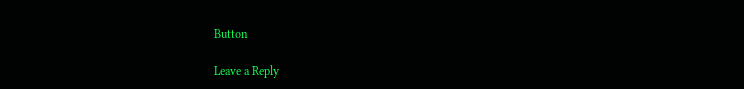Button

Leave a Reply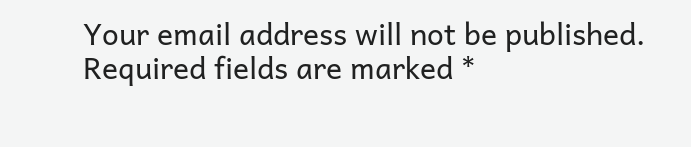Your email address will not be published. Required fields are marked *